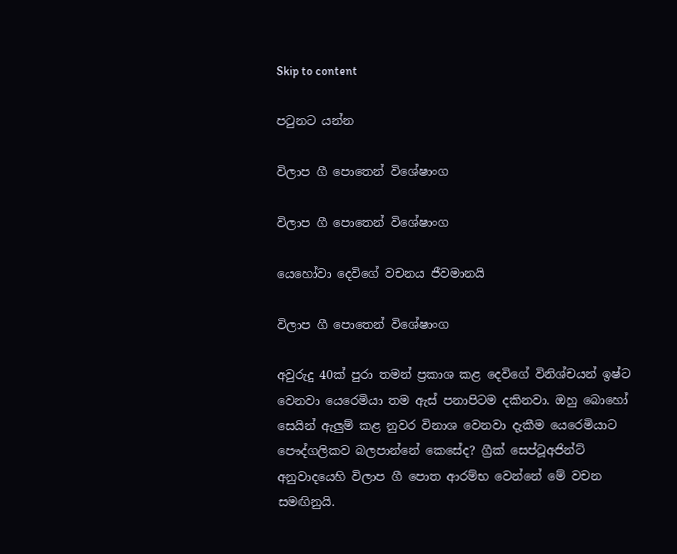Skip to content

පටුනට යන්න

විලාප ගී පොතෙන් විශේෂාංග

විලාප ගී පොතෙන් විශේෂාංග

යෙහෝවා දෙවිගේ වචනය ජීවමානයි

විලාප ගී පොතෙන් විශේෂාංග

අවුරුදු 40ක් පුරා තමන් ප්‍රකාශ කළ දෙවිගේ විනිශ්චයන් ඉෂ්ට වෙනවා යෙරෙමියා තම ඇස් පනාපිටම දකිනවා. ඔහු බොහෝ සෙයින් ඇලුම් කළ නුවර විනාශ වෙනවා දැකීම යෙරෙමියාට පෞද්ගලිකව බලපාන්නේ කෙසේද? ග්‍රීක් සෙප්ටූඅජින්ට් අනුවාදයෙහි විලාප ගී පොත ආරම්භ වෙන්නේ මේ වචන සමඟිනුයි.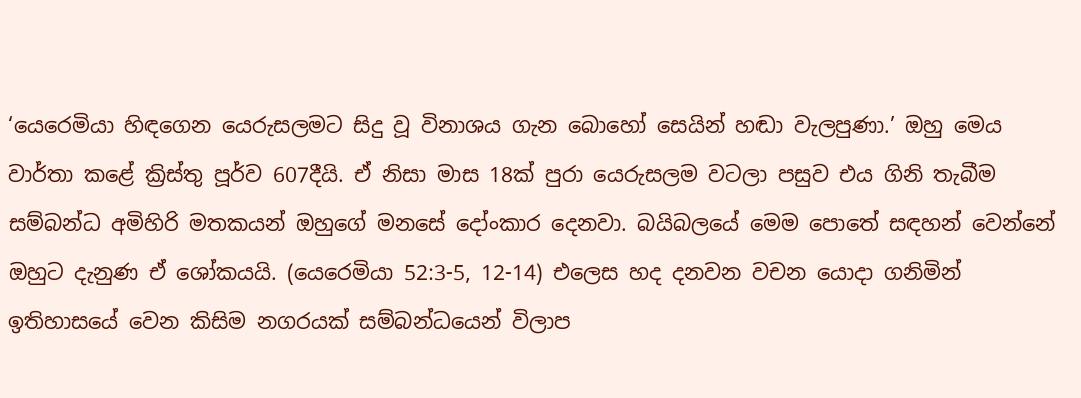‘යෙරෙමියා හිඳගෙන යෙරුසලමට සිදු වූ විනාශය ගැන බොහෝ සෙයින් හඬා වැලපුණා.’ ඔහු මෙය වාර්තා කළේ ක්‍රිස්තු පූර්ව 607දීයි. ඒ නිසා මාස 18ක් පුරා යෙරුසලම වටලා පසුව එය ගිනි තැබීම සම්බන්ධ අමිහිරි මතකයන් ඔහුගේ මනසේ දෝංකාර දෙනවා. බයිබලයේ මෙම පොතේ සඳහන් වෙන්නේ ඔහුට දැනුණ ඒ ශෝකයයි. (යෙරෙමියා 52:3-5, 12-14) එලෙස හද දනවන වචන යොදා ගනිමින් ඉතිහාසයේ වෙන කිසිම නගරයක් සම්බන්ධයෙන් විලාප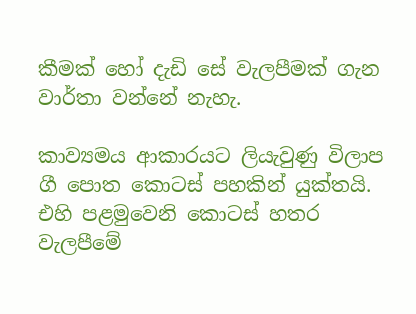කීමක් හෝ දැඩි සේ වැලපීමක් ගැන වාර්තා වන්නේ නැහැ.

කාව්‍යමය ආකාරයට ලියැවුණු විලාප ගී පොත කොටස් පහකින් යුක්තයි. එහි පළමුවෙනි කොටස් හතර වැලපීමේ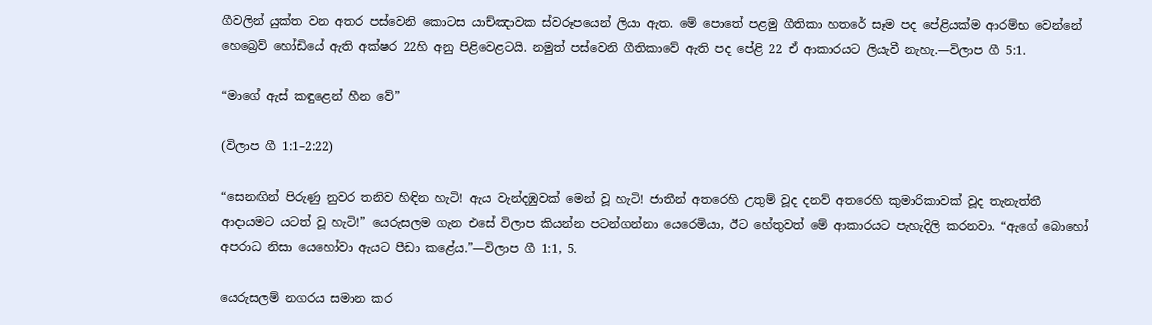ගීවලින් යුක්ත වන අතර පස්වෙනි කොටස යාච්ඤාවක ස්වරූපයෙන් ලියා ඇත. මේ පොතේ පළමු ගීතිකා හතරේ සෑම පද පේළියක්ම ආරම්භ වෙන්නේ හෙබ්‍රෙව් හෝඩියේ ඇති අක්ෂර 22හි අනු පිළිවෙළටයි. නමුත් පස්වෙනි ගීතිකාවේ ඇති පද පේළි 22 ඒ ආකාරයට ලියැවී නැහැ.—විලාප ගී 5:1.

“මාගේ ඇස් කඳුළෙන් හීන වේ”

(විලාප ගී 1:1–2:22)

“සෙනඟින් පිරුණු නුවර තනිව හිඳින හැටි! ඇය වැන්දඹුවක් මෙන් වූ හැටි! ජාතීන් අතරෙහි උතුම් වූද දනව් අතරෙහි කුමාරිකාවක් වූද තැනැත්තී ආදායමට යටත් වූ හැටි!” යෙරුසලම ගැන එසේ විලාප කියන්න පටන්ගන්නා යෙරෙමියා, ඊට හේතුවත් මේ ආකාරයට පැහැදිලි කරනවා. “ඇගේ බොහෝ අපරාධ නිසා යෙහෝවා ඇයට පීඩා කළේය.”—විලාප ගී 1:1, 5.

යෙරුසලම් නගරය සමාන කර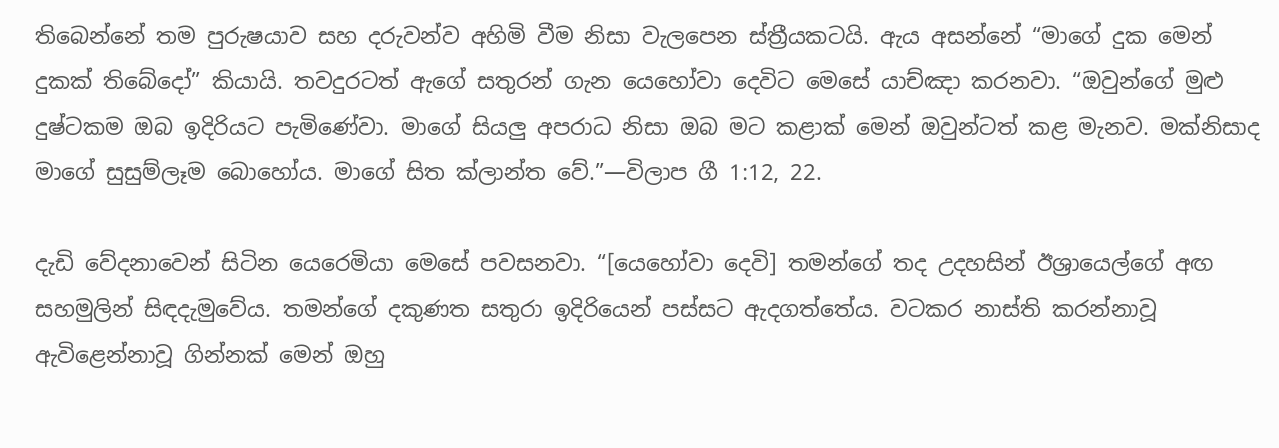තිබෙන්නේ තම පුරුෂයාව සහ දරුවන්ව අහිමි වීම නිසා වැලපෙන ස්ත්‍රීයකටයි. ඇය අසන්නේ “මාගේ දුක මෙන් දුකක් තිබේදෝ” කියායි. තවදුරටත් ඇගේ සතුරන් ගැන යෙහෝවා දෙවිට මෙසේ යාච්ඤා කරනවා. “ඔවුන්ගේ මුළු දුෂ්ටකම ඔබ ඉදිරියට පැමිණේවා. මාගේ සියලු අපරාධ නිසා ඔබ මට කළාක් මෙන් ඔවුන්ටත් කළ මැනව. මක්නිසාද මාගේ සුසුම්ලෑම බොහෝය. මාගේ සිත ක්ලාන්ත වේ.”—විලාප ගී 1:12, 22.

දැඩි වේදනාවෙන් සිටින යෙරෙමියා මෙසේ පවසනවා. “[යෙහෝවා දෙවි] තමන්ගේ තද උදහසින් ඊශ්‍රායෙල්ගේ අඟ සහමුලින් සිඳදැමුවේය. තමන්ගේ දකුණත සතුරා ඉදිරියෙන් පස්සට ඇදගත්තේය. වටකර නාස්ති කරන්නාවූ ඇවිළෙන්නාවූ ගින්නක් මෙන් ඔහු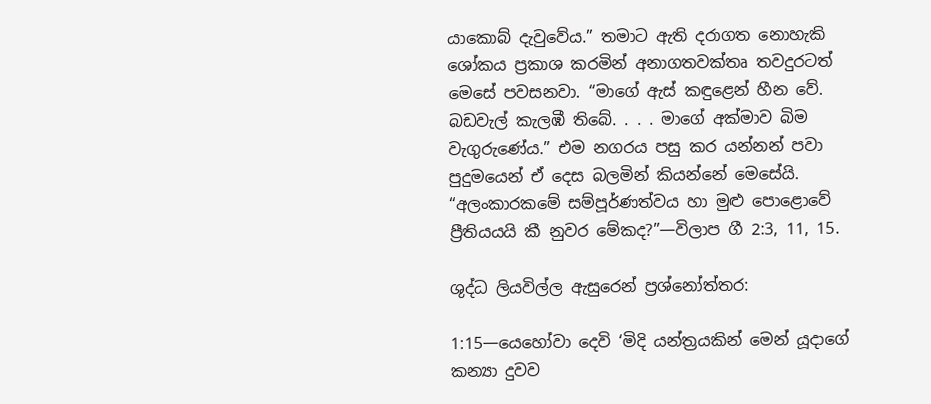යාකොබ් දැවුවේය.” තමාට ඇති දරාගත නොහැකි ශෝකය ප්‍රකාශ කරමින් අනාගතවක්තෘ තවදුරටත් මෙසේ පවසනවා. “මාගේ ඇස් කඳුළෙන් හීන වේ. බඩවැල් කැලඹී තිබේ. . . . මාගේ අක්මාව බිම වැගුරුණේය.” එම නගරය පසු කර යන්නන් පවා පුදුමයෙන් ඒ දෙස බලමින් කියන්නේ මෙසේයි. “අලංකාරකමේ සම්පූර්ණත්වය හා මුළු පොළොවේ ප්‍රීතියයයි කී නුවර මේකද?”—විලාප ගී 2:3, 11, 15.

ශුද්ධ ලියවිල්ල ඇසුරෙන් ප්‍රශ්නෝත්තර:

1:15—යෙහෝවා දෙවි ‘මිදි යන්ත්‍රයකින් මෙන් යූදාගේ කන්‍යා දුවව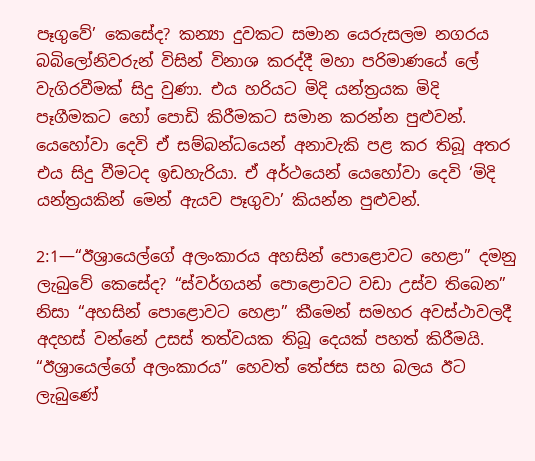පෑගුවේ’ කෙසේද? කන්‍යා දුවකට සමාන යෙරුසලම නගරය බබිලෝනිවරුන් විසින් විනාශ කරද්දී මහා පරිමාණයේ ලේ වැගිරවීමක් සිදු වුණා. එය හරියට මිදි යන්ත්‍රයක මිදි පෑගීමකට හෝ පොඩි කිරීමකට සමාන කරන්න පුළුවන්. යෙහෝවා දෙවි ඒ සම්බන්ධයෙන් අනාවැකි පළ කර තිබූ අතර එය සිදු වීමටද ඉඩහැරියා. ඒ අර්ථයෙන් යෙහෝවා දෙවි ‘මිදි යන්ත්‍රයකින් මෙන් ඇයව පෑගුවා’ කියන්න පුළුවන්.

2:1—“ඊශ්‍රායෙල්ගේ අලංකාරය අහසින් පොළොවට හෙළා” දමනු ලැබුවේ කෙසේද? “ස්වර්ගයන් පොළොවට වඩා උස්ව තිබෙන” නිසා “අහසින් පොළොවට හෙළා” කීමෙන් සමහර අවස්ථාවලදී අදහස් වන්නේ උසස් තත්වයක තිබූ දෙයක් පහත් කිරීමයි. “ඊශ්‍රායෙල්ගේ අලංකාරය” හෙවත් තේජස සහ බලය ඊට ලැබුණේ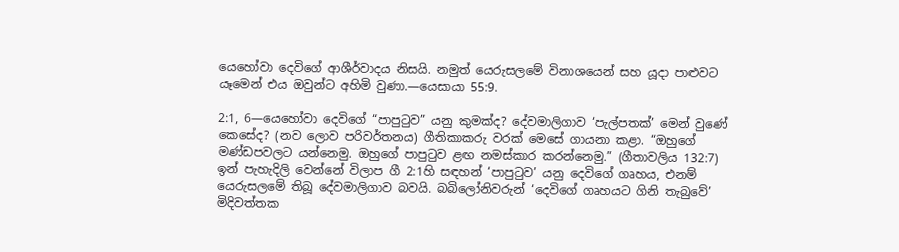යෙහෝවා දෙවිගේ ආශීර්වාදය නිසයි. නමුත් යෙරුසලමේ විනාශයෙන් සහ යූදා පාළුවට යෑමෙන් එය ඔවුන්ට අහිමි වුණා.—යෙසායා 55:9.

2:1, 6—යෙහෝවා දෙවිගේ “පාපුටුව” යනු කුමක්ද? දේවමාලිගාව ‘පැල්පතක්’ මෙන් වුණේ කෙසේද? (නව ලොව පරිවර්තනය) ගීතිකාකරු වරක් මෙසේ ගායනා කළා. “ඔහුගේ මණ්ඩපවලට යන්නෙමු. ඔහුගේ පාපුටුව ළඟ නමස්කාර කරන්නෙමු.” (ගීතාවලිය 132:7) ඉන් පැහැදිලි වෙන්නේ විලාප ගී 2:1හි සඳහන් ‘පාපුටුව’ යනු දෙවිගේ ගෘහය, එනම් යෙරුසලමේ තිබූ දේවමාලිගාව බවයි. බබිලෝනිවරුන් ‘දෙවිගේ ගෘහයට ගිනි තැබුවේ’ මිදිවත්තක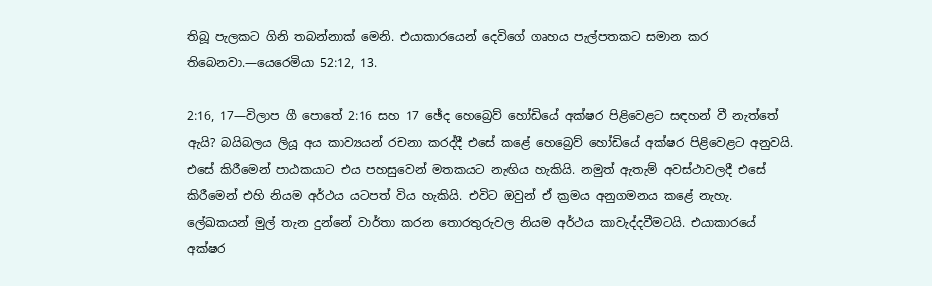තිබූ පැලකට ගිනි තබන්නාක් මෙනි. එයාකාරයෙන් දෙවිගේ ගෘහය පැල්පතකට සමාන කර තිබෙනවා.—යෙරෙමියා 52:12, 13.

2:16, 17—විලාප ගී පොතේ 2:16 සහ 17 ඡේද හෙබ්‍රෙව් හෝඩියේ අක්ෂර පිළිවෙළට සඳහන් වී නැත්තේ ඇයි? බයිබලය ලියූ අය කාව්‍යයන් රචනා කරද්දී එසේ කළේ හෙබ්‍රෙව් හෝඩියේ අක්ෂර පිළිවෙළට අනුවයි. එසේ කිරීමෙන් පාඨකයාට එය පහසුවෙන් මතකයට නැඟිය හැකියි. නමුත් ඇතැම් අවස්ථාවලදී එසේ කිරීමෙන් එහි නියම අර්ථය යටපත් විය හැකියි. එවිට ඔවුන් ඒ ක්‍රමය අනුගමනය කළේ නැහැ. ලේඛකයන් මුල් තැන දුන්නේ වාර්තා කරන තොරතුරුවල නියම අර්ථය කාවැද්දවීමටයි. එයාකාරයේ අක්ෂර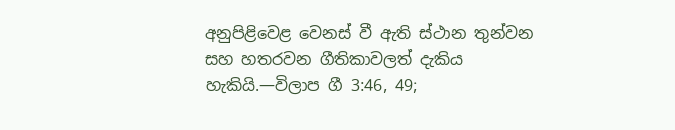අනුපිළිවෙළ වෙනස් වී ඇති ස්ථාන තුන්වන සහ හතරවන ගීතිකාවලත් දැකිය හැකියි.—විලාප ගී 3:46, 49;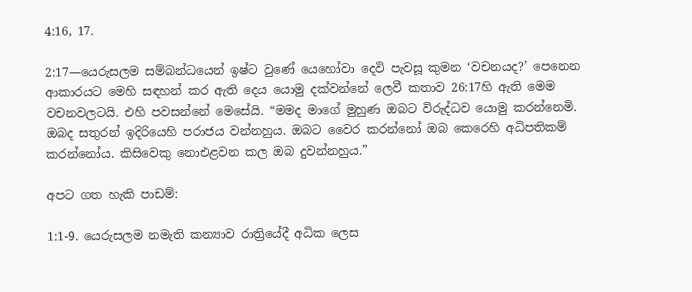4:16, 17.

2:17—යෙරුසලම සම්බන්ධයෙන් ඉෂ්ට වුණේ යෙහෝවා දෙවි පැවසූ කුමන ‘වචනයද?’ පෙනෙන ආකාරයට මෙහි සඳහන් කර ඇති දෙය යොමු දක්වන්නේ ලෙවී කතාව 26:17හි ඇති මෙම වචනවලටයි. එහි පවසන්නේ මෙසේයි. “මමද මාගේ මුහුණ ඔබට විරුද්ධව යොමු කරන්නෙමි. ඔබද සතුරන් ඉදිරියෙහි පරාජය වන්නහුය. ඔබට වෛර කරන්නෝ ඔබ කෙරෙහි අධිපතිකම් කරන්නෝය. කිසිවෙකු නොඑළවන කල ඔබ දුවන්නහුය.”

අපට ගත හැකි පාඩම්:

1:1-9. යෙරුසලම නමැති කන්‍යාව රාත්‍රියේදී අධික ලෙස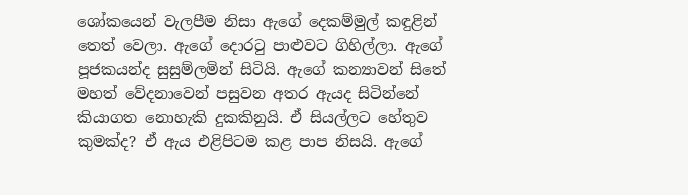ශෝකයෙන් වැලපීම නිසා ඇගේ දෙකම්මුල් කඳුළින් තෙත් වෙලා. ඇගේ දොරටු පාළුවට ගිහිල්ලා. ඇගේ පූජකයන්ද සුසුම්ලමින් සිටියි. ඇගේ කන්‍යාවන් සිතේ මහත් වේදනාවෙන් පසුවන අතර ඇයද සිටින්නේ කියාගත නොහැකි දුකකිනුයි. ඒ සියල්ලට හේතුව කුමක්ද? ඒ ඇය එළිපිටම කළ පාප නිසයි. ඇගේ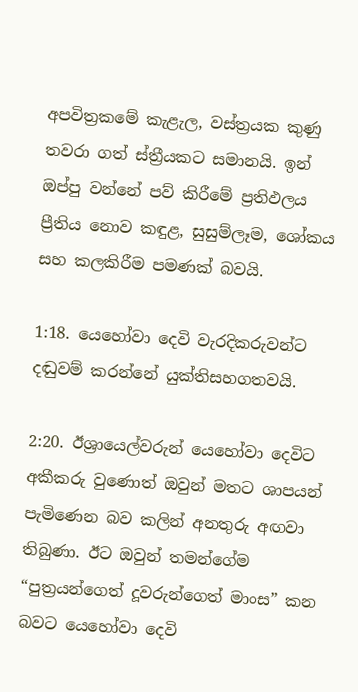අපවිත්‍රකමේ කැළැල, වස්ත්‍රයක කුණු තවරා ගත් ස්ත්‍රීයකට සමානයි. ඉන් ඔප්පු වන්නේ පව් කිරීමේ ප්‍රතිඵලය ප්‍රීතිය නොව කඳුළ, සුසුම්ලෑම, ශෝකය සහ කලකිරීම පමණක් බවයි.

1:18. යෙහෝවා දෙවි වැරදිකරුවන්ට දඬුවම් කරන්නේ යුක්තිසහගතවයි.

2:20. ඊශ්‍රායෙල්වරුන් යෙහෝවා දෙවිට අකීකරු වුණොත් ඔවුන් මතට ශාපයන් පැමිණෙන බව කලින් අනතුරු අඟවා තිබුණා. ඊට ඔවුන් තමන්ගේම “පුත්‍රයන්ගෙත් දූවරුන්ගෙත් මාංස” කන බවට යෙහෝවා දෙවි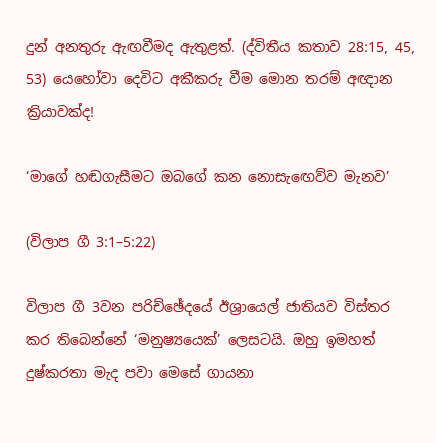දුන් අනතුරු ඇඟවීමද ඇතුළත්. (ද්විතීය කතාව 28:15, 45, 53) යෙහෝවා දෙවිට අකීකරු වීම මොන තරම් අඥාන ක්‍රියාවක්ද!

‘මාගේ හඬගැසීමට ඔබගේ කන නොසැඟෙව්ව මැනව’

(විලාප ගී 3:1–5:22)

විලාප ගී 3වන පරිච්ඡේදයේ ඊශ්‍රායෙල් ජාතියව විස්තර කර තිබෙන්නේ ‘මනුෂ්‍යයෙක්’ ලෙසටයි. ඔහු ඉමහත් දුෂ්කරතා මැද පවා මෙසේ ගායනා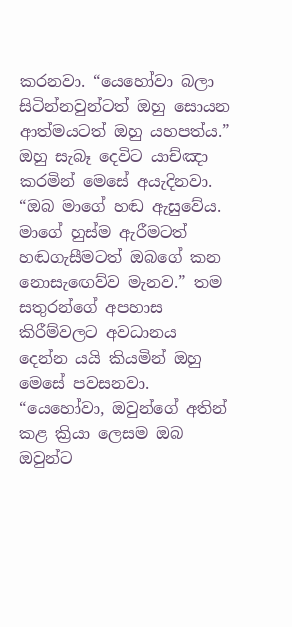කරනවා. “යෙහෝවා බලා සිටින්නවුන්ටත් ඔහු සොයන ආත්මයටත් ඔහු යහපත්ය.” ඔහු සැබෑ දෙවිට යාච්ඤා කරමින් මෙසේ අයැදිනවා. “ඔබ මාගේ හඬ ඇසුවේය. මාගේ හුස්ම ඇරීමටත් හඬගැසීමටත් ඔබගේ කන නොසැඟෙව්ව මැනව.” තම සතුරන්ගේ අපහාස කිරීම්වලට අවධානය දෙන්න යයි කියමින් ඔහු මෙසේ පවසනවා. “යෙහෝවා, ඔවුන්ගේ අතින් කළ ක්‍රියා ලෙසම ඔබ ඔවුන්ට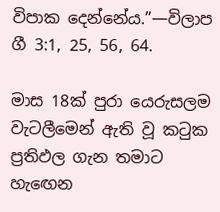විපාක දෙන්නේය.”—විලාප ගී 3:1, 25, 56, 64.

මාස 18ක් පුරා යෙරුසලම වැටලීමෙන් ඇති වූ කටුක ප්‍රතිඵල ගැන තමාට හැඟෙන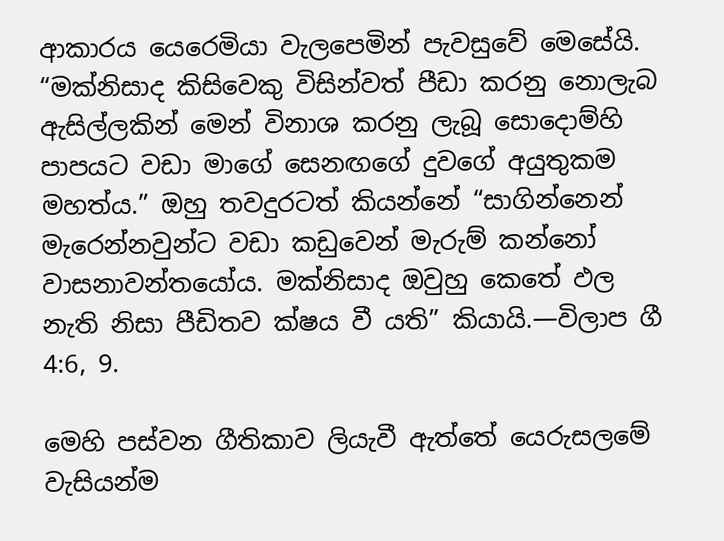ආකාරය යෙරෙමියා වැලපෙමින් පැවසුවේ මෙසේයි. “මක්නිසාද කිසිවෙකු විසින්වත් පීඩා කරනු නොලැබ ඇසිල්ලකින් මෙන් විනාශ කරනු ලැබූ සොදොම්හි පාපයට වඩා මාගේ සෙනඟගේ දුවගේ අයුතුකම මහත්ය.” ඔහු තවදුරටත් කියන්නේ “සාගින්නෙන් මැරෙන්නවුන්ට වඩා කඩුවෙන් මැරුම් කන්නෝ වාසනාවන්තයෝය. මක්නිසාද ඔවුහු කෙතේ ඵල නැති නිසා පීඩිතව ක්ෂය වී යති” කියායි.—විලාප ගී 4:6, 9.

මෙහි පස්වන ගීතිකාව ලියැවී ඇත්තේ යෙරුසලමේ වැසියන්ම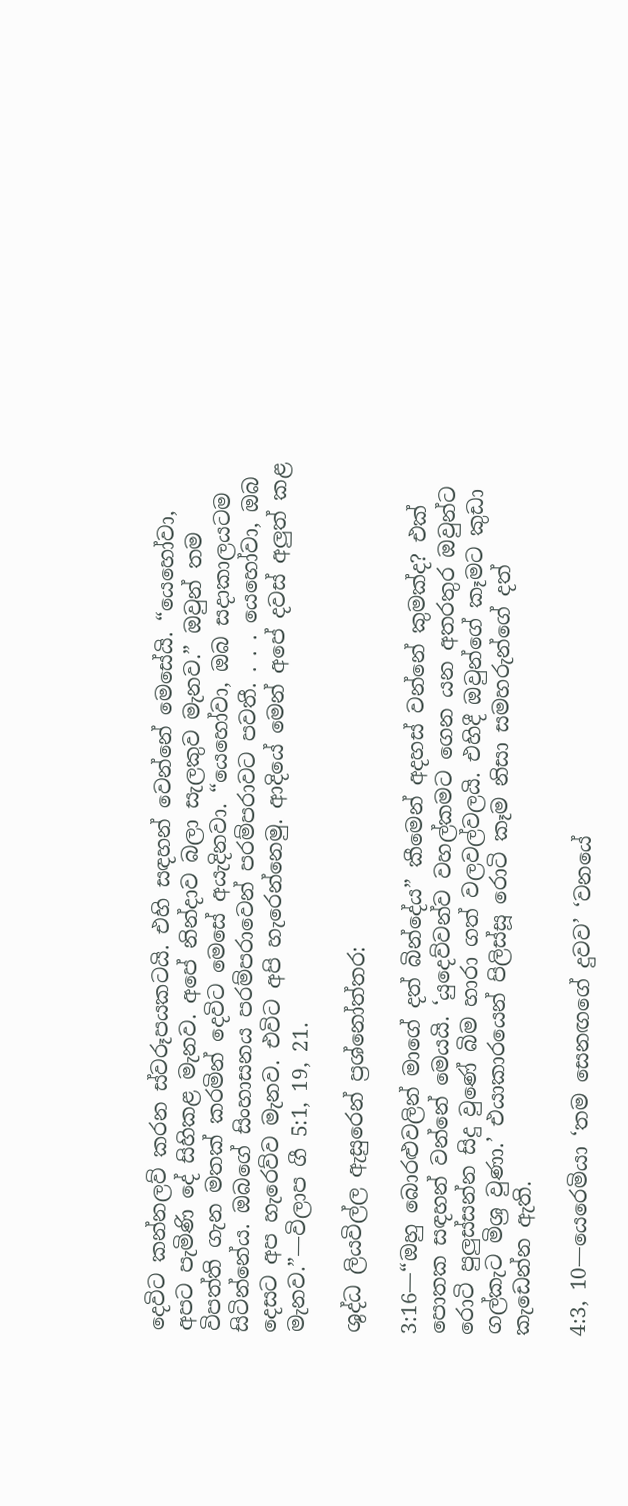දෙවිට කන්නලව් කරන ස්වරූපයකටයි. එහි සඳහන් වෙන්නේ මෙසේයි. “යෙහෝවා, අපට පැමිණි දේ සිහිකළ මැනව. අපේ නින්දාව බලා සැලකුව මැනව.” ඔවුන් තම විපත්ති ගැන මතක් කරමින් දෙවිට මෙසේ අයැදිනවා. “යෙහෝවා, ඔබ සදාකාලයටම සිටින්නේය. ඔබගේ සිංහාසනය පරම්පරාවෙන් පරම්පරාවට පවතී. . . . යෙහෝවා, ඔබ දෙසට අප හැරෙව්ව මැනව. එවිට අපි හැරෙන්නෙමු. ආදියේ මෙන් අපේ දවස් අලුත් කළ මැනව.”—විලාප ගී 5:1, 19, 21.

ශුද්ධ ලියවිල්ල ඇසුරෙන් ප්‍රශ්නෝත්තර:

3:16—“ඔහු බොරළුවලින් මාගේ දත් බින්දේය” කීමෙන් අදහස් වන්නේ කුමක්ද? එක් පොතක සඳහන් වන්නේ මෙයයි. ‘යුදෙව්වන්ව වහල්කමට ගෙන යන අතරතුර ඔවුන්ට රොටි පුලුස්සන්න සිදු වුණේ බිම හාරා ගත් වලවල්වලයි. එහිදී ඔවුන්ගේ කෑමට කුඩා ගල්කැට මිශ්‍ර වුණා.’ එයාකාරයෙන් පිලිස්සූ රොටි කෑම නිසා සමහරුන්ගේ දත් කැඩෙන්න ඇති.

4:3, 10—යෙරෙමියා ‘තම සෙනඟගේ දුවව’ ‘වනයේ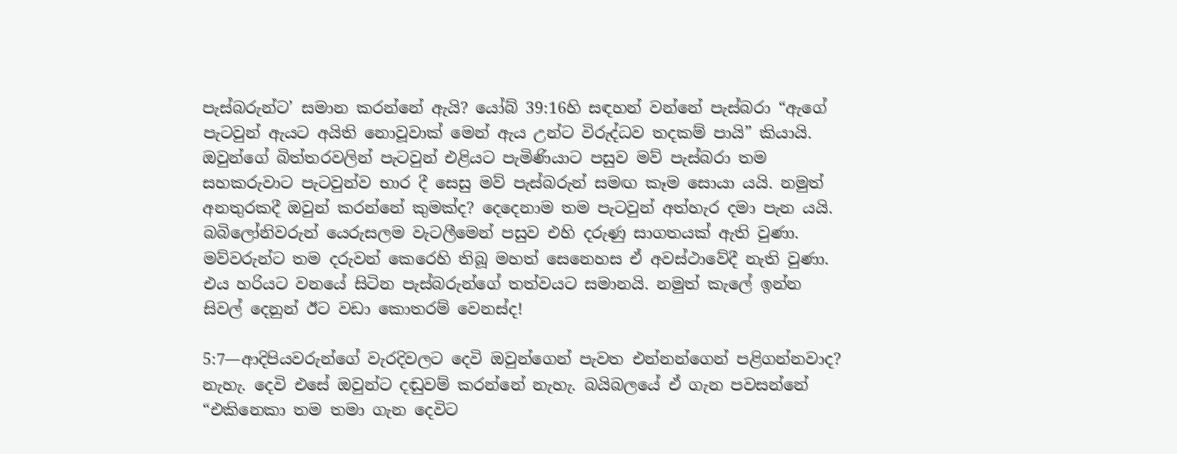පැස්බරුන්ට’ සමාන කරන්නේ ඇයි? යෝබ් 39:16හි සඳහන් වන්නේ පැස්බරා “ඇගේ පැටවුන් ඇයට අයිති නොවූවාක් මෙන් ඇය උන්ට විරුද්ධව තදකම් පායි” කියායි. ඔවුන්ගේ බිත්තරවලින් පැටවුන් එළියට පැමිණියාට පසුව මව් පැස්බරා තම සහකරුවාට පැටවුන්ව භාර දී සෙසු මව් පැස්බරුන් සමඟ කෑම සොයා යයි. නමුත් අනතුරකදී ඔවුන් කරන්නේ කුමක්ද? දෙදෙනාම තම පැටවුන් අත්හැර දමා පැන යයි. බබිලෝනිවරුන් යෙරුසලම වැටලීමෙන් පසුව එහි දරුණු සාගතයක් ඇති වුණා. මව්වරුන්ට තම දරුවන් කෙරෙහි තිබූ මහත් සෙනෙහස ඒ අවස්ථාවේදී නැති වුණා. එය හරියට වනයේ සිටින පැස්බරුන්ගේ තත්වයට සමානයි. නමුත් කැලේ ඉන්න සිවල් දෙනුන් ඊට වඩා කොතරම් වෙනස්ද!

5:7—ආදිපියවරුන්ගේ වැරදිවලට දෙවි ඔවුන්ගෙන් පැවත එන්නන්ගෙන් පළිගන්නවාද? නැහැ. දෙවි එසේ ඔවුන්ට දඬුවම් කරන්නේ නැහැ. බයිබලයේ ඒ ගැන පවසන්නේ “එකිනෙකා තම තමා ගැන දෙවිට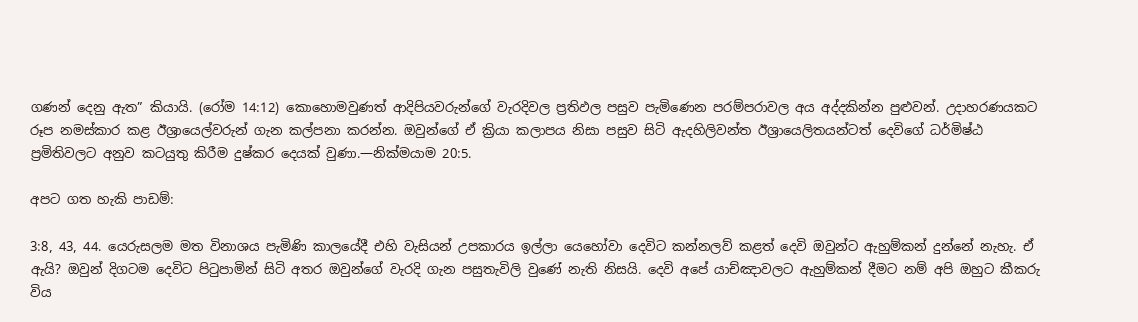ගණන් දෙනු ඇත” කියායි. (රෝම 14:12) කොහොමවුණත් ආදිපියවරුන්ගේ වැරදිවල ප්‍රතිඵල පසුව පැමිණෙන පරම්පරාවල අය අද්දකින්න පුළුවන්. උදාහරණයකට රූප නමස්කාර කළ ඊශ්‍රායෙල්වරුන් ගැන කල්පනා කරන්න. ඔවුන්ගේ ඒ ක්‍රියා කලාපය නිසා පසුව සිටි ඇදහිලිවන්ත ඊශ්‍රායෙලිතයන්ටත් දෙවිගේ ධර්මිෂ්ඨ ප්‍රමිතිවලට අනුව කටයුතු කිරීම දුෂ්කර දෙයක් වුණා.—නික්මයාම 20:5.

අපට ගත හැකි පාඩම්:

3:8, 43, 44. යෙරුසලම මත විනාශය පැමිණි කාලයේදී එහි වැසියන් උපකාරය ඉල්ලා යෙහෝවා දෙවිට කන්නලව් කළත් දෙවි ඔවුන්ට ඇහුම්කන් දුන්නේ නැහැ. ඒ ඇයි? ඔවුන් දිගටම දෙවිට පිටුපාමින් සිටි අතර ඔවුන්ගේ වැරදි ගැන පසුතැවිලි වුණේ නැති නිසයි. දෙවි අපේ යාච්ඤාවලට ඇහුම්කන් දීමට නම් අපි ඔහුට කීකරු විය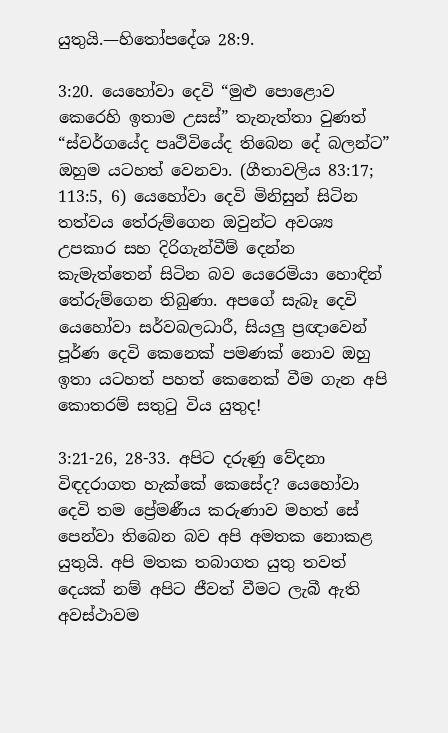යුතුයි.—හිතෝපදේශ 28:9.

3:20. යෙහෝවා දෙවි “මුළු පොළොව කෙරෙහි ඉතාම උසස්” තැනැත්තා වුණත් “ස්වර්ගයේද පෘථිවියේද තිබෙන දේ බලන්ට” ඔහුම යටහත් වෙනවා. (ගීතාවලිය 83:17; 113:5, 6) යෙහෝවා දෙවි මිනිසුන් සිටින තත්වය තේරුම්ගෙන ඔවුන්ට අවශ්‍ය උපකාර සහ දිරිගැන්වීම් දෙන්න කැමැත්තෙන් සිටින බව යෙරෙමියා හොඳින් තේරුම්ගෙන තිබුණා. අපගේ සැබෑ දෙවි යෙහෝවා සර්වබලධාරී, සියලු ප්‍රඥාවෙන් පූර්ණ දෙවි කෙනෙක් පමණක් නොව ඔහු ඉතා යටහත් පහත් කෙනෙක් වීම ගැන අපි කොතරම් සතුටු විය යුතුද!

3:21-26, 28-33. අපිට දරුණු වේදනා විඳදරාගත හැක්කේ කෙසේද? යෙහෝවා දෙවි තම ප්‍රේමණීය කරුණාව මහත් සේ පෙන්වා තිබෙන බව අපි අමතක නොකළ යුතුයි. අපි මතක තබාගත යුතු තවත් දෙයක් නම් අපිට ජීවත් වීමට ලැබී ඇති අවස්ථාවම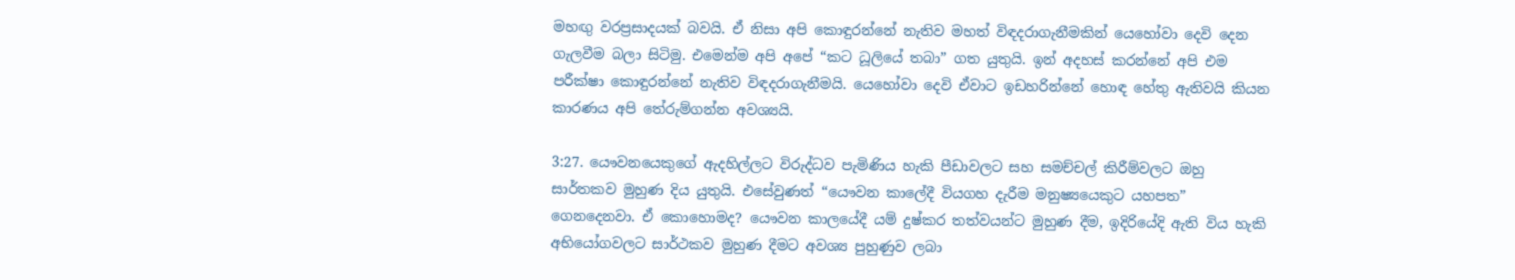මහඟු වරප්‍රසාදයක් බවයි. ඒ නිසා අපි කොඳුරන්නේ නැතිව මහත් විඳදරාගැනීමකින් යෙහෝවා දෙවි දෙන ගැලවීම බලා සිටිමු. එමෙන්ම අපි අපේ “කට ධූලියේ තබා” ගත යුතුයි. ඉන් අදහස් කරන්නේ අපි එම පරීක්ෂා කොඳුරන්නේ නැතිව විඳදරාගැනීමයි. යෙහෝවා දෙවි ඒවාට ඉඩහරින්නේ හොඳ හේතු ඇතිවයි කියන කාරණය අපි තේරුම්ගන්න අවශ්‍යයි.

3:27. යෞවනයෙකුගේ ඇදහිල්ලට විරුද්ධව පැමිණිය හැකි පීඩාවලට සහ සමච්චල් කිරීම්වලට ඔහු සාර්තකව මුහුණ දිය යුතුයි. එසේවුණත් “යෞවන කාලේදී වියගහ දැරීම මනුෂ්‍යයෙකුට යහපත” ගෙනදෙනවා. ඒ කොහොමද? යෞවන කාලයේදී යම් දුෂ්කර තත්වයන්ට මුහුණ දීම, ඉදිරියේදි ඇති විය හැකි අභියෝගවලට සාර්ථකව මුහුණ දීමට අවශ්‍ය පුහුණුව ලබා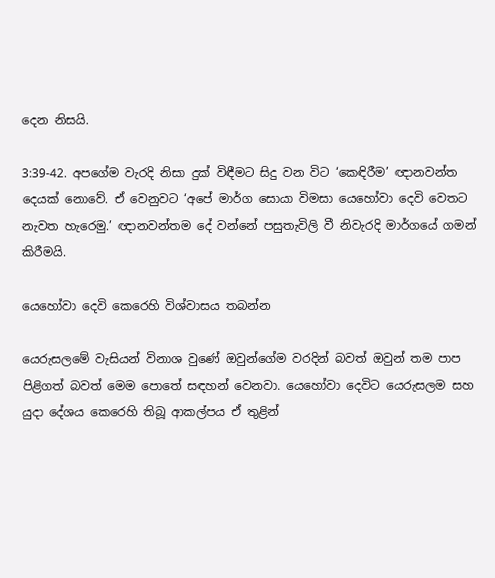දෙන නිසයි.

3:39-42. අපගේම වැරදි නිසා දුක් විඳීමට සිදු වන විට ‘කෙඳිරීම’ ඥානවන්ත දෙයක් නොවේ. ඒ වෙනුවට ‘අපේ මාර්ග සොයා විමසා යෙහෝවා දෙවි වෙතට නැවත හැරෙමු.’ ඥානවන්තම දේ වන්නේ පසුතැවිලි වී නිවැරදි මාර්ගයේ ගමන් කිරීමයි.

යෙහෝවා දෙවි කෙරෙහි විශ්වාසය තබන්න

යෙරුසලමේ වැසියන් විනාශ වුණේ ඔවුන්ගේම වරදින් බවත් ඔවුන් තම පාප පිළිගත් බවත් මෙම පොතේ සඳහන් වෙනවා. යෙහෝවා දෙවිට යෙරුසලම සහ යුදා දේශය කෙරෙහි තිබූ ආකල්පය ඒ තුළින්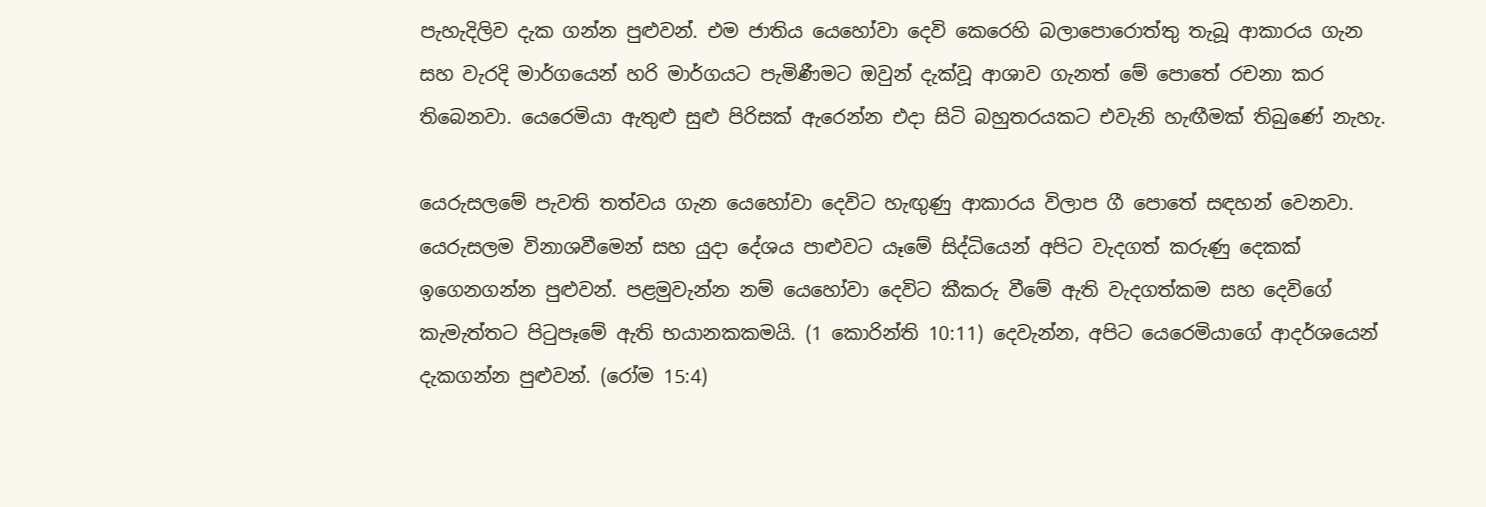පැහැදිලිව දැක ගන්න පුළුවන්. එම ජාතිය යෙහෝවා දෙවි කෙරෙහි බලාපොරොත්තු තැබූ ආකාරය ගැන සහ වැරදි මාර්ගයෙන් හරි මාර්ගයට පැමිණීමට ඔවුන් දැක්වූ ආශාව ගැනත් මේ පොතේ රචනා කර තිබෙනවා. යෙරෙමියා ඇතුළු සුළු පිරිසක් ඇරෙන්න එදා සිටි බහුතරයකට එවැනි හැඟීමක් තිබුණේ නැහැ.

යෙරුසලමේ පැවති තත්වය ගැන යෙහෝවා දෙවිට හැඟුණු ආකාරය විලාප ගී පොතේ සඳහන් වෙනවා. යෙරුසලම විනාශවීමෙන් සහ යුදා දේශය පාළුවට යෑමේ සිද්ධියෙන් අපිට වැදගත් කරුණු දෙකක් ඉගෙනගන්න පුළුවන්. පළමුවැන්න නම් යෙහෝවා දෙවිට කීකරු වීමේ ඇති වැදගත්කම සහ දෙවිගේ කැමැත්තට පිටුපෑමේ ඇති භයානකකමයි. (1 කොරින්ති 10:11) දෙවැන්න, අපිට යෙරෙමියාගේ ආදර්ශයෙන් දැකගන්න පුළුවන්. (රෝම 15:4)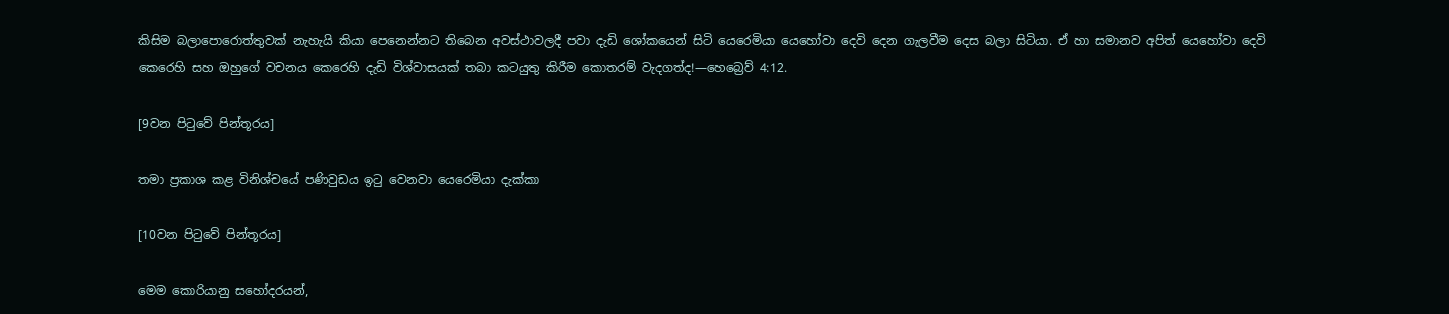කිසිම බලාපොරොත්තුවක් නැහැයි කියා පෙනෙන්නට තිබෙන අවස්ථාවලදී පවා දැඩි ශෝකයෙන් සිටි යෙරෙමියා යෙහෝවා දෙවි දෙන ගැලවීම දෙස බලා සිටියා. ඒ හා සමානව අපිත් යෙහෝවා දෙවි කෙරෙහි සහ ඔහුගේ වචනය කෙරෙහි දැඩි විශ්වාසයක් තබා කටයුතු කිරීම කොතරම් වැදගත්ද!—හෙබ්‍රෙව් 4:12.

[9වන පිටුවේ පින්තූරය]

තමා ප්‍රකාශ කළ විනිශ්චයේ පණිවුඩය ඉටු වෙනවා යෙරෙමියා දැක්කා

[10වන පිටුවේ පින්තූරය]

මෙම කොරියානු සහෝදරයන්,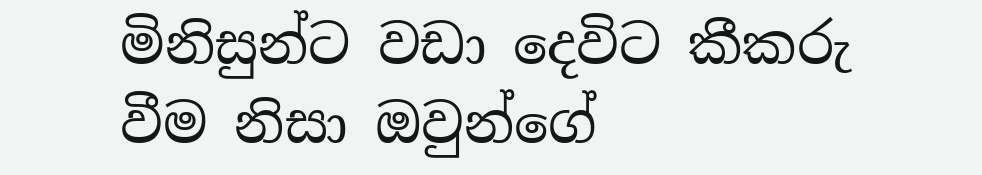මිනිසුන්ට වඩා දෙවිට කීකරු වීම නිසා ඔවුන්ගේ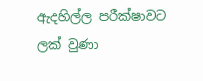ඇදහිල්ල පරීක්ෂාවට ලක් වුණා